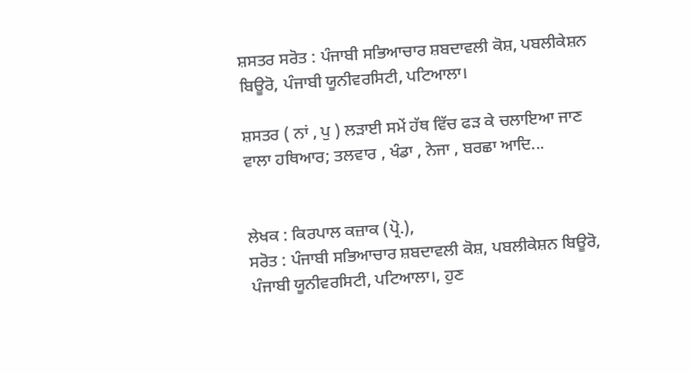ਸ਼ਸਤਰ ਸਰੋਤ : ਪੰਜਾਬੀ ਸਭਿਆਚਾਰ ਸ਼ਬਦਾਵਲੀ ਕੋਸ਼, ਪਬਲੀਕੇਸ਼ਨ ਬਿਊਰੋ, ਪੰਜਾਬੀ ਯੂਨੀਵਰਸਿਟੀ, ਪਟਿਆਲਾ।

ਸ਼ਸਤਰ ( ਨਾਂ , ਪੁ ) ਲੜਾਈ ਸਮੇਂ ਹੱਥ ਵਿੱਚ ਫੜ ਕੇ ਚਲਾਇਆ ਜਾਣ ਵਾਲਾ ਹਥਿਆਰ; ਤਲਵਾਰ , ਖੰਡਾ , ਨੇਜਾ , ਬਰਛਾ ਆਦਿ...


ਲੇਖਕ : ਕਿਰਪਾਲ ਕਜ਼ਾਕ (ਪ੍ਰੋ.),
ਸਰੋਤ : ਪੰਜਾਬੀ ਸਭਿਆਚਾਰ ਸ਼ਬਦਾਵਲੀ ਕੋਸ਼, ਪਬਲੀਕੇਸ਼ਨ ਬਿਊਰੋ, ਪੰਜਾਬੀ ਯੂਨੀਵਰਸਿਟੀ, ਪਟਿਆਲਾ।, ਹੁਣ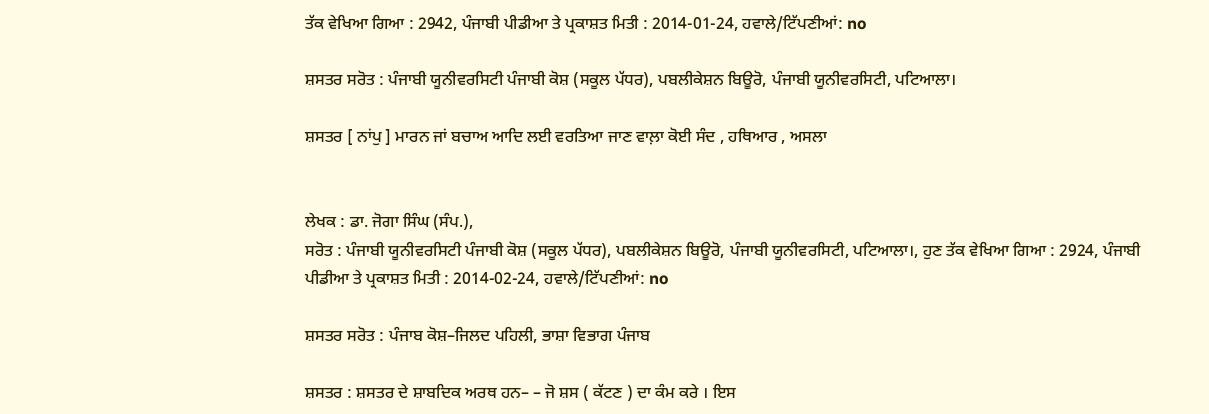ਤੱਕ ਵੇਖਿਆ ਗਿਆ : 2942, ਪੰਜਾਬੀ ਪੀਡੀਆ ਤੇ ਪ੍ਰਕਾਸ਼ਤ ਮਿਤੀ : 2014-01-24, ਹਵਾਲੇ/ਟਿੱਪਣੀਆਂ: no

ਸ਼ਸਤਰ ਸਰੋਤ : ਪੰਜਾਬੀ ਯੂਨੀਵਰਸਿਟੀ ਪੰਜਾਬੀ ਕੋਸ਼ (ਸਕੂਲ ਪੱਧਰ), ਪਬਲੀਕੇਸ਼ਨ ਬਿਊਰੋ, ਪੰਜਾਬੀ ਯੂਨੀਵਰਸਿਟੀ, ਪਟਿਆਲਾ।

ਸ਼ਸਤਰ [ ਨਾਂਪੁ ] ਮਾਰਨ ਜਾਂ ਬਚਾਅ ਆਦਿ ਲਈ ਵਰਤਿਆ ਜਾਣ ਵਾਲ਼ਾ ਕੋਈ ਸੰਦ , ਹਥਿਆਰ , ਅਸਲਾ


ਲੇਖਕ : ਡਾ. ਜੋਗਾ ਸਿੰਘ (ਸੰਪ.),
ਸਰੋਤ : ਪੰਜਾਬੀ ਯੂਨੀਵਰਸਿਟੀ ਪੰਜਾਬੀ ਕੋਸ਼ (ਸਕੂਲ ਪੱਧਰ), ਪਬਲੀਕੇਸ਼ਨ ਬਿਊਰੋ, ਪੰਜਾਬੀ ਯੂਨੀਵਰਸਿਟੀ, ਪਟਿਆਲਾ।, ਹੁਣ ਤੱਕ ਵੇਖਿਆ ਗਿਆ : 2924, ਪੰਜਾਬੀ ਪੀਡੀਆ ਤੇ ਪ੍ਰਕਾਸ਼ਤ ਮਿਤੀ : 2014-02-24, ਹਵਾਲੇ/ਟਿੱਪਣੀਆਂ: no

ਸ਼ਸਤਰ ਸਰੋਤ : ਪੰਜਾਬ ਕੋਸ਼–ਜਿਲਦ ਪਹਿਲੀ, ਭਾਸ਼ਾ ਵਿਭਾਗ ਪੰਜਾਬ

ਸ਼ਸਤਰ : ਸ਼ਸਤਰ ਦੇ ਸ਼ਾਬਦਿਕ ਅਰਥ ਹਨ– – ਜੋ ਸ਼ਸ ( ਕੱਟਣ ) ਦਾ ਕੰਮ ਕਰੇ । ਇਸ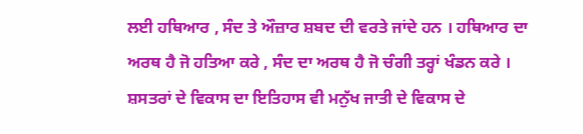ਲਈ ਹਥਿਆਰ , ਸੰਦ ਤੇ ਔਜ਼ਾਰ ਸ਼ਬਦ ਦੀ ਵਰਤੇ ਜਾਂਦੇ ਹਨ । ਹਥਿਆਰ ਦਾ ਅਰਥ ਹੈ ਜੋ ਹਤਿਆ ਕਰੇ , ਸੰਦ ਦਾ ਅਰਥ ਹੈ ਜੋ ਚੰਗੀ ਤਰ੍ਹਾਂ ਖੰਡਨ ਕਰੇ । ਸ਼ਸਤਰਾਂ ਦੇ ਵਿਕਾਸ ਦਾ ਇਤਿਹਾਸ ਵੀ ਮਨੁੱਖ ਜਾਤੀ ਦੇ ਵਿਕਾਸ ਦੇ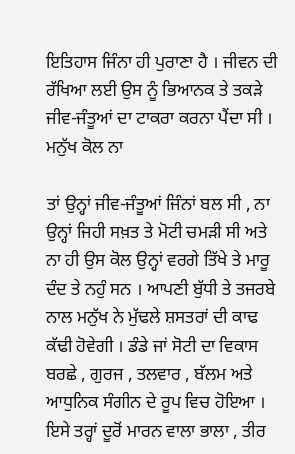ਇਤਿਹਾਸ ਜਿੰਨਾ ਹੀ ਪੁਰਾਣਾ ਹੈ । ਜੀਵਨ ਦੀ ਰੱਖਿਆ ਲਈ ਉਸ ਨੂੰ ਭਿਆਨਕ ਤੇ ਤਕੜੇ ਜੀਵ-ਜੰਤੂਆਂ ਦਾ ਟਾਕਰਾ ਕਰਨਾ ਪੈਂਦਾ ਸੀ । ਮਨੁੱਖ ਕੋਲ ਨਾ

ਤਾਂ ਉਨ੍ਹਾਂ ਜੀਵ-ਜੰਤੂਆਂ ਜਿੰਨਾਂ ਬਲ ਸੀ , ਨਾ ਉਨ੍ਹਾਂ ਜਿਹੀ ਸਖ਼ਤ ਤੇ ਮੋਟੀ ਚਮੜੀ ਸੀ ਅਤੇ ਨਾ ਹੀ ਉਸ ਕੋਲ ਉਨ੍ਹਾਂ ਵਰਗੇ ਤਿੱਖੇ ਤੇ ਮਾਰੂ ਦੰਦ ਤੇ ਨਹੁੰ ਸਨ । ਆਪਣੀ ਬੁੱਧੀ ਤੇ ਤਜਰਬੇ ਨਾਲ ਮਨੁੱਖ ਨੇ ਮੁੱਢਲੇ ਸ਼ਸਤਰਾਂ ਦੀ ਕਾਢ ਕੱਢੀ ਹੋਵੇਗੀ । ਡੰਡੇ ਜਾਂ ਸੋਟੀ ਦਾ ਵਿਕਾਸ ਬਰਛੇ , ਗੁਰਜ , ਤਲਵਾਰ , ਬੱਲਮ ਅਤੇ ਆਧੁਨਿਕ ਸੰਗੀਨ ਦੇ ਰੂਪ ਵਿਚ ਹੋਇਆ । ਇਸੇ ਤਰ੍ਹਾਂ ਦੂਰੋਂ ਮਾਰਨ ਵਾਲਾ ਭਾਲਾ , ਤੀਰ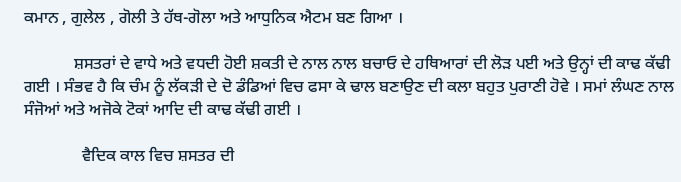ਕਮਾਨ , ਗੁਲੇਲ , ਗੋਲੀ ਤੇ ਹੱਥ-ਗੋਲਾ ਅਤੇ ਆਧੁਨਿਕ ਐਟਮ ਬਣ ਗਿਆ ।

            ਸ਼ਸਤਰਾਂ ਦੇ ਵਾਧੇ ਅਤੇ ਵਧਦੀ ਹੋਈ ਸ਼ਕਤੀ ਦੇ ਨਾਲ ਨਾਲ ਬਚਾਓ ਦੇ ਹਥਿਆਰਾਂ ਦੀ ਲੋੜ ਪਈ ਅਤੇ ਉਨ੍ਹਾਂ ਦੀ ਕਾਢ ਕੱਢੀ ਗਈ । ਸੰਭਵ ਹੈ ਕਿ ਚੰਮ ਨੂੰ ਲੱਕੜੀ ਦੇ ਦੋ ਡੰਡਿਆਂ ਵਿਚ ਫਸਾ ਕੇ ਢਾਲ ਬਣਾਉਣ ਦੀ ਕਲਾ ਬਹੁਤ ਪੁਰਾਣੀ ਹੋਵੇ । ਸਮਾਂ ਲੰਘਣ ਨਾਲ ਸੰਜੋਆਂ ਅਤੇ ਅਜੋਕੇ ਟੋਕਾਂ ਆਦਿ ਦੀ ਕਾਢ ਕੱਢੀ ਗਈ ।

              ਵੈਦਿਕ ਕਾਲ ਵਿਚ ਸ਼ਸਤਰ ਦੀ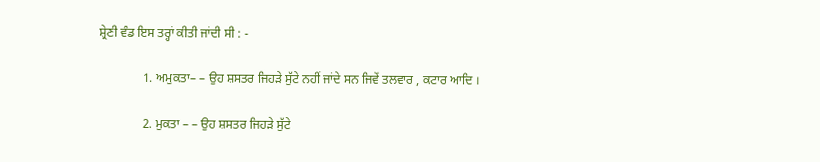ਸ਼੍ਰੇਣੀ ਵੰਡ ਇਸ ਤਰ੍ਹਾਂ ਕੀਤੀ ਜਾਂਦੀ ਸੀ : -

              1. ਅਮੁਕਤਾ– – ਉਹ ਸ਼ਸਤਰ ਜਿਹੜੇ ਸੁੱਟੇ ਨਹੀਂ ਜਾਂਦੇ ਸਨ ਜਿਵੇਂ ਤਲਵਾਰ , ਕਟਾਰ ਆਦਿ ।

              2. ਮੁਕਤਾ – – ਉਹ ਸ਼ਸਤਰ ਜਿਹੜੇ ਸੁੱਟੇ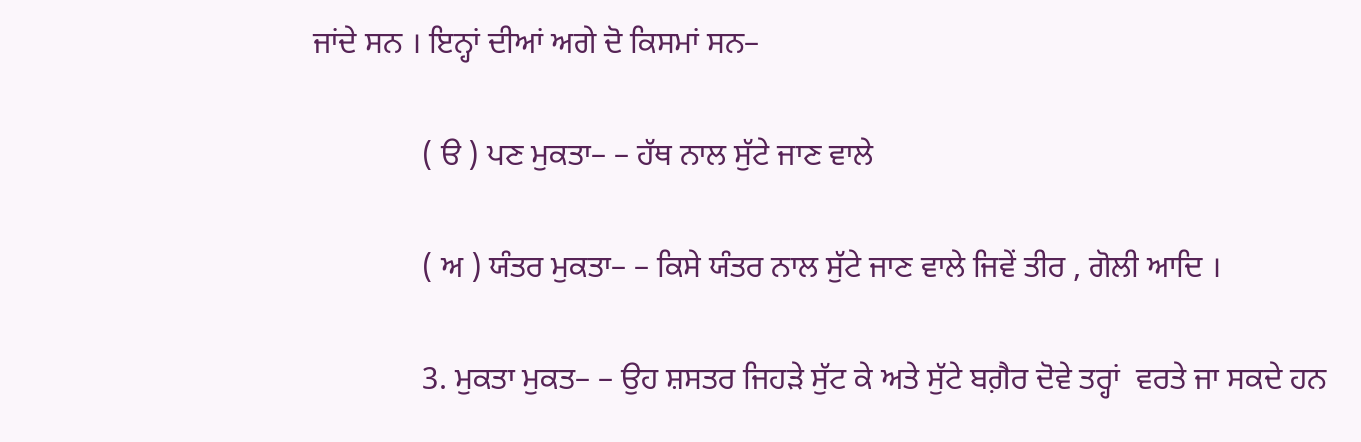ਜਾਂਦੇ ਸਨ । ਇਨ੍ਹਾਂ ਦੀਆਂ ਅਗੇ ਦੋ ਕਿਸਮਾਂ ਸਨ–

              ( ੳ ) ਪਣ ਮੁਕਤਾ– – ਹੱਥ ਨਾਲ ਸੁੱਟੇ ਜਾਣ ਵਾਲੇ

              ( ਅ ) ਯੰਤਰ ਮੁਕਤਾ– – ਕਿਸੇ ਯੰਤਰ ਨਾਲ ਸੁੱਟੇ ਜਾਣ ਵਾਲੇ ਜਿਵੇਂ ਤੀਰ , ਗੋਲੀ ਆਦਿ ।

              3. ਮੁਕਤਾ ਮੁਕਤ– – ਉਹ ਸ਼ਸਤਰ ਜਿਹੜੇ ਸੁੱਟ ਕੇ ਅਤੇ ਸੁੱਟੇ ਬਗ਼ੈਰ ਦੋਵੇ ਤਰ੍ਹਾਂ  ਵਰਤੇ ਜਾ ਸਕਦੇ ਹਨ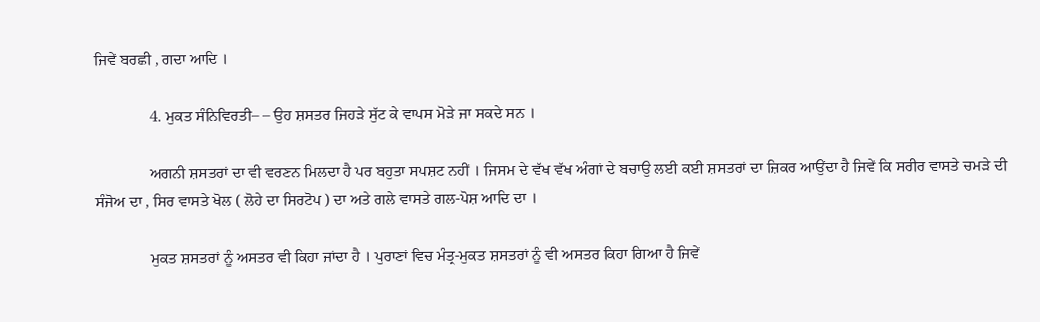ਜਿਵੇਂ ਬਰਛੀ , ਗਦਾ ਆਦਿ ।

              4. ਮੁਕਤ ਸੰਨਿਵਿਰਤੀ– – ਉਹ ਸ਼ਸਤਰ ਜਿਹੜੇ ਸੁੱਟ ਕੇ ਵਾਪਸ ਮੋੜੇ ਜਾ ਸਕਦੇ ਸਨ ।

              ਅਗਨੀ ਸ਼ਸਤਰਾਂ ਦਾ ਵੀ ਵਰਣਨ ਮਿਲਦਾ ਹੈ ਪਰ ਬਹੁਤਾ ਸਪਸ਼ਟ ਨਹੀਂ । ਜਿਸਮ ਦੇ ਵੱਖ ਵੱਖ ਅੰਗਾਂ ਦੇ ਬਚਾਉ ਲਈ ਕਈ ਸ਼ਸਤਰਾਂ ਦਾ ਜ਼ਿਕਰ ਆਉਂਦਾ ਹੈ ਜਿਵੇਂ ਕਿ ਸਰੀਰ ਵਾਸਤੇ ਚਮੜੇ ਦੀ ਸੰਜੋਅ ਦਾ , ਸਿਰ ਵਾਸਤੇ ਖੋਲ ( ਲੋਹੇ ਦਾ ਸਿਰਟੋਪ ) ਦਾ ਅਤੇ ਗਲੇ ਵਾਸਤੇ ਗਲ-ਪੋਸ਼ ਆਦਿ ਦਾ ।

              ਮੁਕਤ ਸ਼ਸਤਰਾਂ ਨੂੰ ਅਸਤਰ ਵੀ ਕਿਹਾ ਜਾਂਦਾ ਹੈ । ਪੁਰਾਣਾਂ ਵਿਚ ਮੰਤ੍ਰ-ਮੁਕਤ ਸ਼ਸਤਰਾਂ ਨੂੰ ਵੀ ਅਸਤਰ ਕਿਹਾ ਗਿਆ ਹੈ ਜਿਵੇਂ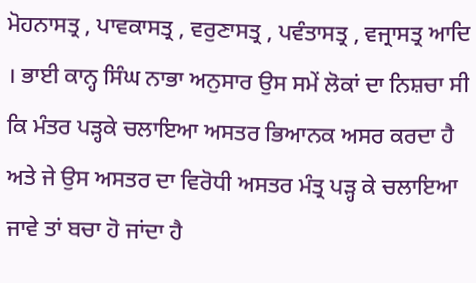ਮੋਹਨਾਸਤ੍ਰ , ਪਾਵਕਾਸਤ੍ਰ , ਵਰੁਣਾਸਤ੍ਰ , ਪਵੰਤਾਸਤ੍ਰ , ਵਜ੍ਰਾਸਤ੍ਰ ਆਦਿ । ਭਾਈ ਕਾਨ੍ਹ ਸਿੰਘ ਨਾਭਾ ਅਨੁਸਾਰ ਉਸ ਸਮੇਂ ਲੋਕਾਂ ਦਾ ਨਿਸ਼ਚਾ ਸੀ ਕਿ ਮੰਤਰ ਪੜ੍ਹਕੇ ਚਲਾਇਆ ਅਸਤਰ ਭਿਆਨਕ ਅਸਰ ਕਰਦਾ ਹੈ ਅਤੇ ਜੇ ਉਸ ਅਸਤਰ ਦਾ ਵਿਰੋਧੀ ਅਸਤਰ ਮੰਤ੍ਰ ਪੜ੍ਹ ਕੇ ਚਲਾਇਆ ਜਾਵੇ ਤਾਂ ਬਚਾ ਹੋ ਜਾਂਦਾ ਹੈ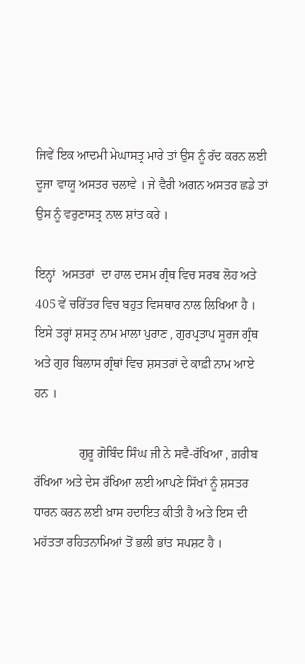ਜਿਵੇਂ ਇਕ ਆਦਮੀ ਮੇਘਾਸਤ੍ਰ ਮਾਰੇ ਤਾਂ ਉਸ ਨੂੰ ਰੱਦ ਕਰਨ ਲਈ ਦੂਜਾ ਵਾਯੂ ਅਸਤਰ ਚਲਾਵੇ । ਜੇ ਵੈਰੀ ਅਗਨ ਅਸਤਰ ਛਡੇ ਤਾਂ ਉਸ ਨੂੰ ਵਰੁਣਾਸਤ੍ਰ ਨਾਲ ਸ਼ਾਂਤ ਕਰੇ ।

ਇਨ੍ਹਾਂ  ਅਸਤਰਾਂ  ਦਾ ਹਾਲ ਦਸਮ ਗ੍ਰੰਥ ਵਿਚ ਸਰਬ ਲੋਹ ਅਤੇ 405 ਵੇਂ ਚਰਿੱਤਰ ਵਿਚ ਬਹੁਤ ਵਿਸਥਾਰ ਨਾਲ ਲਿਖਿਆ ਹੈ । ਇਸੇ ਤਰ੍ਹਾਂ ਸ਼ਸਤ੍ਰ ਨਾਮ ਮਾਲਾ ਪੁਰਾਣ , ਗੁਰਪ੍ਰਤਾਪ ਸੂਰਜ ਗ੍ਰੰਥ ਅਤੇ ਗੁਰ ਬਿਲਾਸ ਗ੍ਰੰਥਾਂ ਵਿਚ ਸ਼ਸਤਰਾਂ ਦੇ ਕਾਫ਼ੀ ਨਾਮ ਆਏ ਹਨ ।

              ਗੁਰੂ ਗੋਬਿੰਦ ਸਿੰਘ ਜੀ ਨੇ ਸਵੈ-ਰੱਖਿਆ , ਗ਼ਰੀਬ ਰੱਖਿਆ ਅਤੇ ਦੇਸ ਰੱਖਿਆ ਲਈ ਆਪਣੇ ਸਿੱਖਾਂ ਨੂੰ ਸ਼ਸਤਰ ਧਾਰਨ ਕਰਨ ਲਈ ਖ਼ਾਸ ਹਦਾਇਤ ਕੀਤੀ ਹੈ ਅਤੇ ਇਸ ਦੀ ਮਹੱਤਤਾ ਰਹਿਤਨਾਮਿਆਂ ਤੋਂ ਭਲੀ ਭਾਂਤ ਸਪਸ਼ਟ ਹੈ ।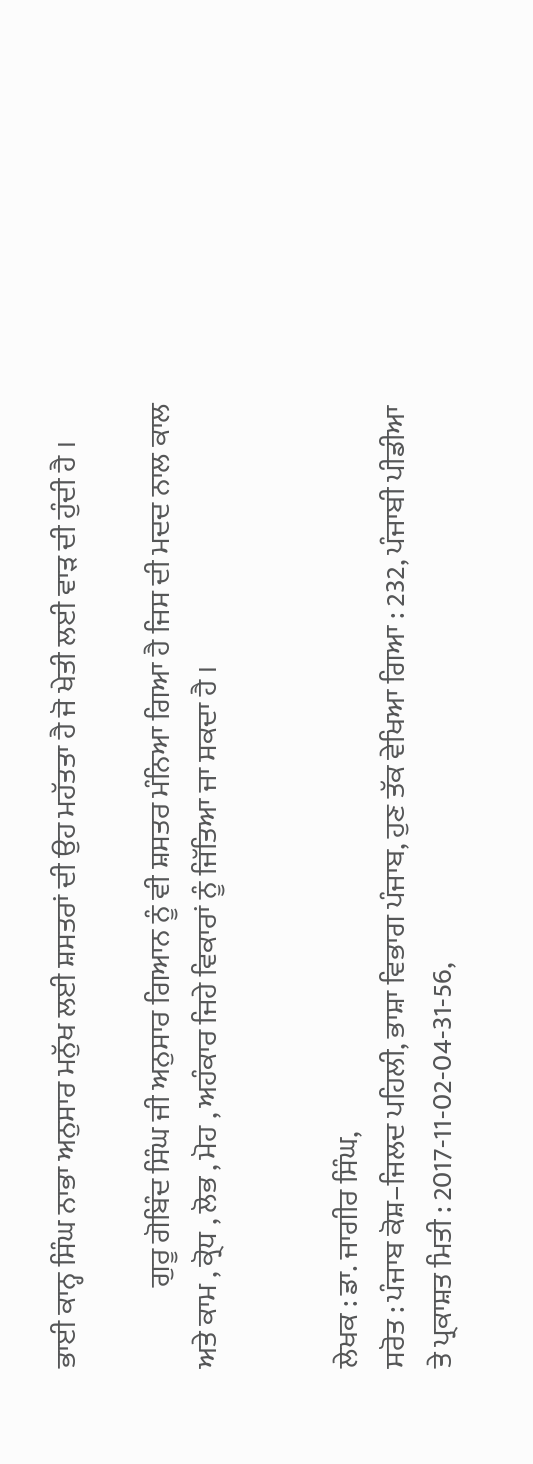ਭਾਈ ਕਾਨ੍ਹ ਸਿੰਘ ਨਾਭਾ ਅਨੁਸਾਰ ਮਨੁੱਖ ਲਈ ਸ਼ਸਤਰਾਂ ਦੀ ਉਹ ਮਹੱਤਤਾ ਹੈ ਜੋ ਖੇਤੀ ਲਈ ਵਾੜ ਦੀ ਹੁੰਦੀ ਹੈ ।

              ਗੁਰੂ ਗੋਬਿੰਦ ਸਿੰਘ ਜੀ ਅਨੁਸਾਰ ਗਿਆਨ ਨੂੰ ਵੀ ਸ਼ਸਤਰ ਮੰਨਿਆ ਗਿਆ ਹੈ ਜਿਸ ਦੀ ਮਦਦ ਨਾਲ ਕਾਲ ਅਤੇ ਕਾਮ , ਕ੍ਰੋਧ , ਲੋਭ , ਮੋਹ , ਅਹੰਕਾਰ ਜਿਹੇ ਵਿਕਾਰਾਂ ਨੂੰ ਜਿੱਤਿਆ ਜਾ ਸਕਦਾ ਹੈ ।


ਲੇਖਕ : ਡਾ. ਜਾਗੀਰ ਸਿੰਘ,
ਸਰੋਤ : ਪੰਜਾਬ ਕੋਸ਼–ਜਿਲਦ ਪਹਿਲੀ, ਭਾਸ਼ਾ ਵਿਭਾਗ ਪੰਜਾਬ, ਹੁਣ ਤੱਕ ਵੇਖਿਆ ਗਿਆ : 232, ਪੰਜਾਬੀ ਪੀਡੀਆ ਤੇ ਪ੍ਰਕਾਸ਼ਤ ਮਿਤੀ : 2017-11-02-04-31-56,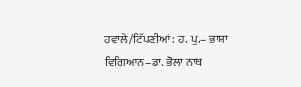ਹਵਾਲੇ/ਟਿੱਪਣੀਆਂ: ਹ. ਪੁ.– ਭਾਸ਼ਾ ਵਿਗਿਆਨ–ਡਾ. ਭੋਲਾ ਨਾਥ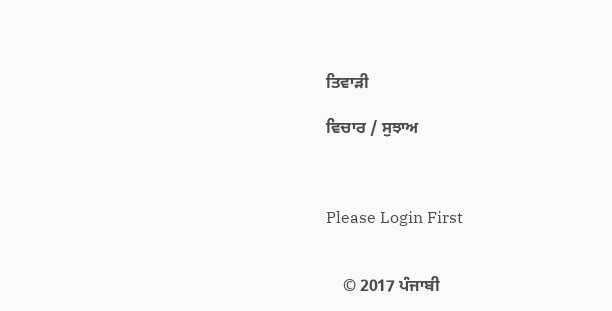ਤਿਵਾੜੀ

ਵਿਚਾਰ / ਸੁਝਾਅ



Please Login First


    © 2017 ਪੰਜਾਬੀ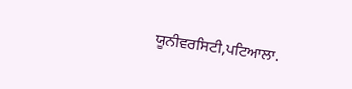ਯੂਨੀਵਰਸਿਟੀ,ਪਟਿਆਲਾ.